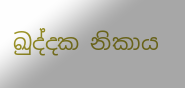ඛුද්දක නිකාය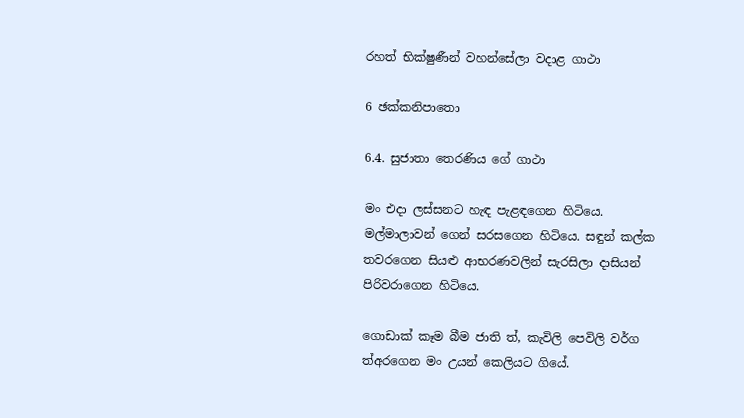රහත් භික්ෂුණීන් වහන්සේලා වදාළ ගාථා

6 ඡක්කනිපාතො

6.4. සුජාතා තෙරණිය ගේ ගාථා

මං එදා ලස්සනට හැඳ පැළඳගෙන හිටියෙ. මල්මාලාවන් ගෙන් සරසගෙන හිටියෙ. සඳුන් කල්ක තවරගෙන සියළු ආභරණවලින් සැරසිලා දාසියන් පිරිවරාගෙන හිටියෙ.

ගොඩාක් කෑම බීම ජාති ත්, කැවිලි පෙවිලි වර්ග ත්අරගෙන මං උයන් කෙලියට ගියේ.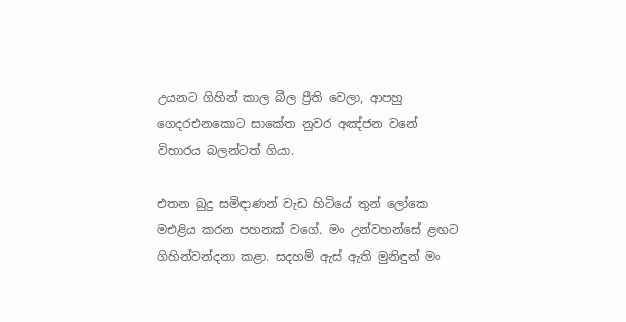උයනට ගිහින් කාල බීල ප්‍රීති වෙලා, ආපහු ගෙදරඑනකොට සාකේත නුවර අඤ්ජන වනේ විහාරය බලන්ටත් ගියා.

එතන බුදු සමිඳාණන් වැඩ හිටියේ තුන් ලෝකෙ මඑළිය කරන පහනක් වගේ. මං උන්වහන්සේ ළඟට ගිහින්වන්දනා කළා. සදහම් ඇස් ඇති මුනිඳුන් මං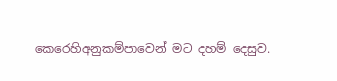කෙරෙහිඅනුකම්පාවෙන් මට දහම් දෙසුව.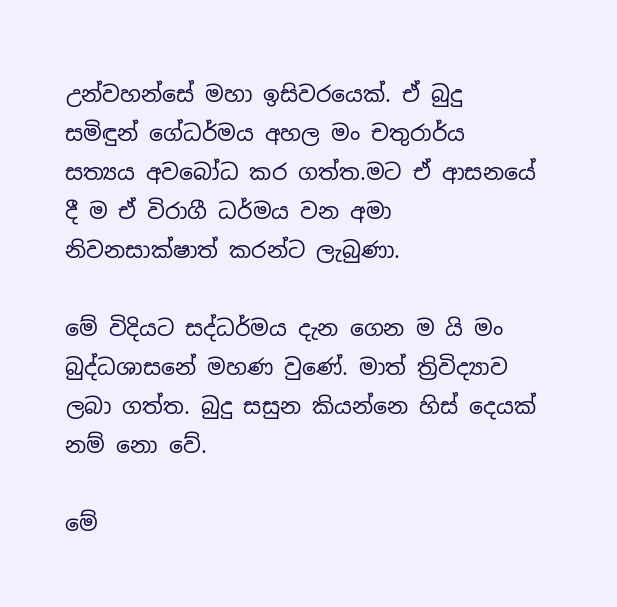උන්වහන්සේ මහා ඉසිවරයෙක්. ඒ බුදු සමිඳුන් ගේධර්මය අහල මං චතුරාර්ය සත්‍යය අවබෝධ කර ගත්ත.මට ඒ ආසනයේ දී ම ඒ විරාගී ධර්මය වන අමා නිවනසාක්ෂාත් කරන්ට ලැබුණා.

මේ විදියට සද්ධර්මය දැන ගෙන ම යි මං බුද්ධශාසනේ මහණ වුණේ. මාත් ත්‍රිවිද්‍යාව ලබා ගත්ත. බුදු සසුන කියන්නෙ හිස් දෙයක් නම් නො වේ.

මේ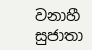වනාහී සුජාතා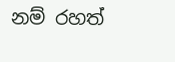නම් රහත්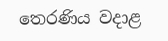තෙරණිය වදාළ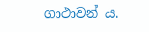ගාථාවන් ය.